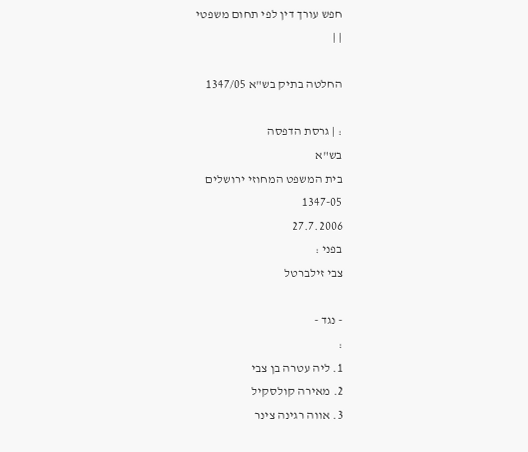חפש עורך דין לפי תחום משפטי
| |

החלטה בתיק בש"א 1347/05

: | גרסת הדפסה
בש"א
בית המשפט המחוזי ירושלים
1347-05
27.7.2006
בפני :
צבי זילברטל

- נגד -
:
1. ליה עטרה בן צבי
2. מאירה קולסקיל
3. אווה רגינה צינר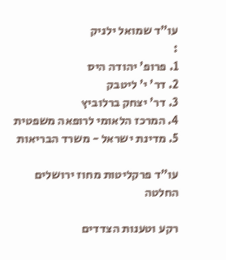עו"ד שמואל ילניק
:
1. פרופ' יהודה היס
2. דר' י' ליטבק
3. דר' יצחק ברלוביץ
4. המרכז הלאומי לרופאה משפטית
5. מדינת ישראל - משרד הבריאות

עו"ד פרקליטות מחוז ירושלים
החלטה

רקע וטענות הצדדים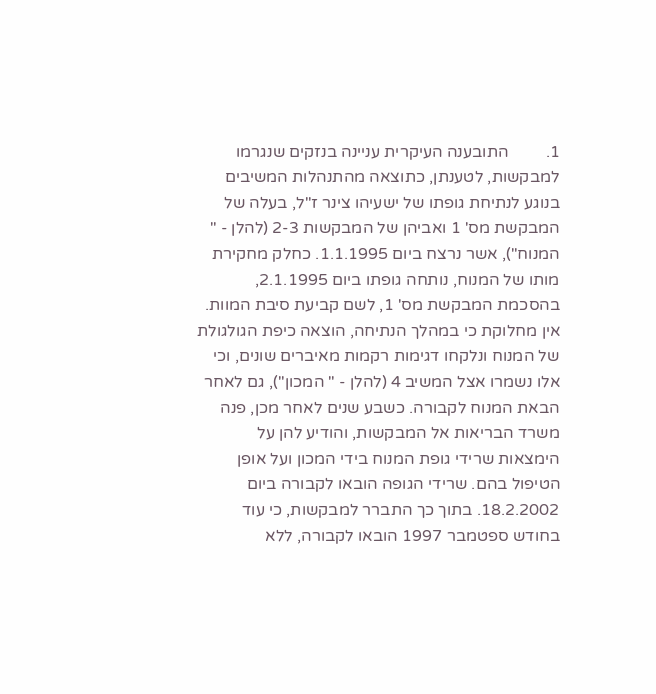1.         התובענה העיקרית עניינה בנזקים שנגרמו למבקשות, לטענתן, כתוצאה מהתנהלות המשיבים בנוגע לנתיחת גופתו של ישעיהו צינר ז"ל, בעלה של המבקשת מס' 1 ואביהן של המבקשות 2-3 (להלן - " המנוח"), אשר נרצח ביום 1.1.1995. כחלק מחקירת מותו של המנוח, נותחה גופתו ביום 2.1.1995, בהסכמת המבקשת מס' 1, לשם קביעת סיבת המוות. אין מחלוקת כי במהלך הנתיחה, הוצאה כיפת הגולגולת של המנוח ונלקחו דגימות רקמות מאיברים שונים, וכי אלו נשמרו אצל המשיב 4 (להלן - " המכון"), גם לאחר הבאת המנוח לקבורה. כשבע שנים לאחר מכן, פנה משרד הבריאות אל המבקשות, והודיע להן על הימצאות שרידי גופת המנוח בידי המכון ועל אופן הטיפול בהם. שרידי הגופה הובאו לקבורה ביום 18.2.2002. בתוך כך התברר למבקשות, כי עוד בחודש ספטמבר 1997 הובאו לקבורה, ללא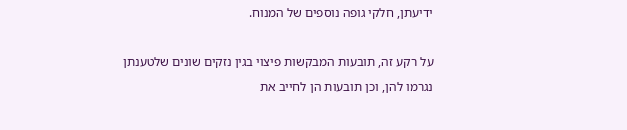ידיעתן, חלקי גופה נוספים של המנוח.

על רקע זה, תובעות המבקשות פיצוי בגין נזקים שונים שלטענתן נגרמו להן, וכן תובעות הן לחייב את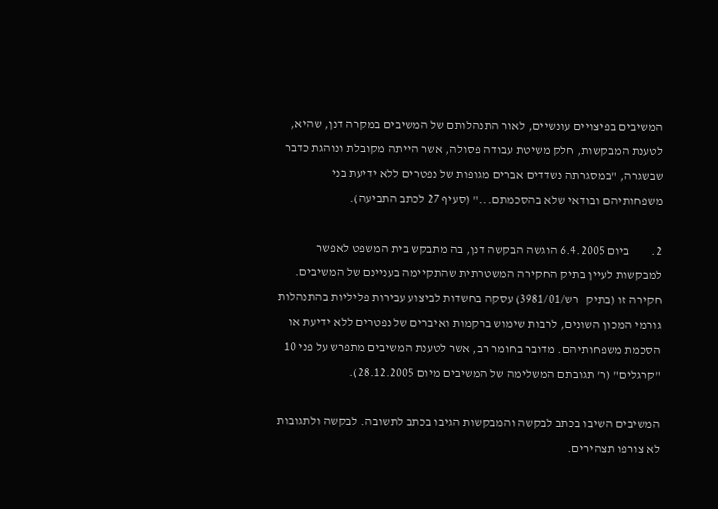המשיבים בפיצויים עונשיים, לאור התנהלותם של המשיבים במקרה דנן, שהיא, לטענת המבקשות, חלק משיטת עבודה פסולה, אשר הייתה מקובלת ונוהגת כדבר שבשגרה, "במסגרתה נשדדים אברים מגופות של נפטרים ללא ידיעת בני משפחותיהם ובודאי שלא בהסכמתם..." (סעיף 27 לכתב התביעה).

2.         ביום 6.4.2005 הוגשה הבקשה דנן, בה מתבקש בית המשפט לאפשר למבקשות לעיין בתיק החקירה המשטרתית שהתקיימה בעניינם של המשיבים. חקירה זו (בתיק   רש/3981/01) עסקה בחשדות לביצוע עבירות פליליות בהתנהלות גורמי המכון השונים, לרבות שימוש ברקמות ואיברים של נפטרים ללא ידיעת או הסכמת משפחותיהם. מדובר בחומר רב, אשר לטענת המשיבים מתפרש על פני 10 "קרגלים" (ר' תגובתם המשלימה של המשיבים מיום 28.12.2005).

המשיבים השיבו בכתב לבקשה והמבקשות הגיבו בכתב לתשובה. לבקשה ולתגובות לא צורפו תצהירים.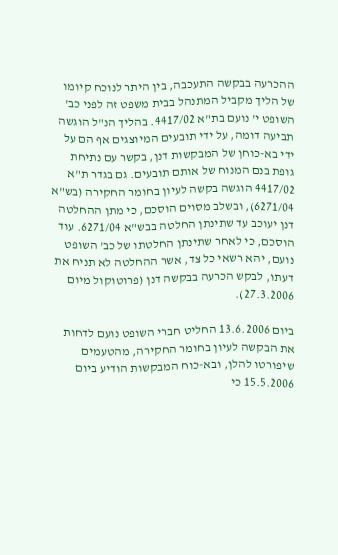ההכרעה בבקשה התעכבה, בין היתר לנוכח קיומו של הליך מקביל המתנהל בבית משפט זה לפני כב' השופט י' נועם בת"א 4417/02. בהליך הנ"ל הוגשה תביעה דומה, על ידי תובעים המיוצגים אף הם על ידי בא-כוחן של המבקשות דנן, בקשר עם נתיחת גופת בנם המנוח של אותם תובעים. גם בגדר ת"א 4417/02 הוגשה בקשה לעיון בחומר החקירה (בש"א 6271/04), ובשלב מסוים הוסכם, כי מתן ההחלטה דנן יעוכב עד שתינתן החלטה בבש"א 6271/04. עוד הוסכם, כי לאחר שתינתן החלטתו של כב' השופט נועם, יהא רשאי כל צד, אשר ההחלטה לא תניח את דעתו, לבקש הכרעה בבקשה דנן (פרוטוקול מיום 27.3.2006).

ביום 13.6.2006 החליט חברי השופט נועם לדחות את הבקשה לעיון בחומר החקירה, מהטעמים שיפורטו להלן, ובא-כוח המבקשות הודיע ביום 15.5.2006 כי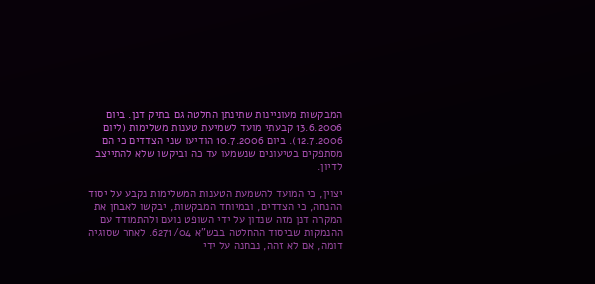המבקשות מעוניינות שתינתן החלטה גם בתיק דנן. ביום 13.6.2006 קבעתי מועד לשמיעת טענות משלימות (ליום 12.7.2006). ביום 10.7.2006 הודיעו שני הצדדים כי הם מסתפקים בטיעונים שנשמעו עד כה וביקשו שלא להתייצב לדיון.

יצוין, כי המועד להשמעת הטענות המשלימות נקבע על יסוד ההנחה, כי הצדדים, ובמיוחד המבקשות, יבקשו לאבחן את המקרה דנן מזה שנדון על ידי השופט נועם ולהתמודד עם ההנמקות שביסוד ההחלטה בבש"א 6271/04. לאחר שסוגיה דומה, אם לא זהה, נבחנה על ידי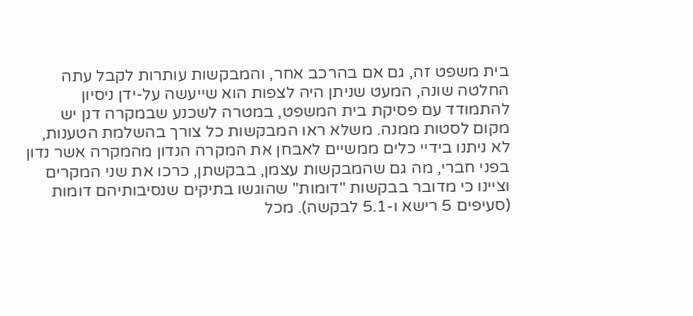בית משפט זה, גם אם בהרכב אחר, והמבקשות עותרות לקבל עתה החלטה שונה, המעט שניתן היה לצפות הוא שייעשה על-ידן ניסיון להתמודד עם פסיקת בית המשפט, במטרה לשכנע שבמקרה דנן יש מקום לסטות ממנה. משלא ראו המבקשות כל צורך בהשלמת הטענות, לא ניתנו בידיי כלים ממשיים לאבחן את המקרה הנדון מהמקרה אשר נדון בפני חברי, מה גם שהמבקשות עצמן, בבקשתן, כרכו את שני המקרים וציינו כי מדובר בבקשות "דומות" שהוגשו בתיקים שנסיבותיהם דומות (סעיפים 5 רישא ו-5.1 לבקשה). מכל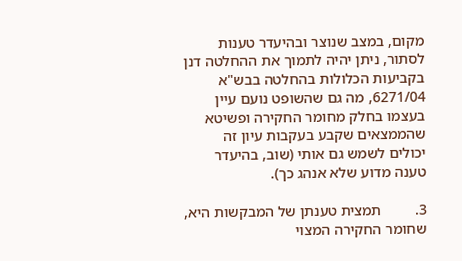מקום, במצב שנוצר ובהיעדר טענות לסתור, ניתן יהיה לתמוך את ההחלטה דנן בקביעות הכלולות בהחלטה בבש"א 6271/04, מה גם שהשופט נועם עיין בעצמו בחלק מחומר החקירה ופשיטא שהממצאים שקבע בעקבות עיון זה יכולים לשמש גם אותי (שוב, בהיעדר טענה מדוע שלא אנהג כך).

3.         תמצית טענתן של המבקשות היא, שחומר החקירה המצוי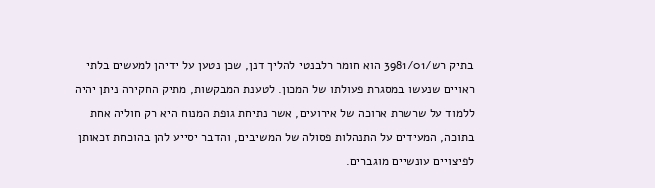בתיק רש/3981/01 הוא חומר רלבנטי להליך דנן, שכן נטען על ידיהן למעשים בלתי ראויים שנעשו במסגרת פעולתו של המכון. לטענת המבקשות, מתיק החקירה ניתן יהיה ללמוד על שרשרת ארוכה של אירועים, אשר נתיחת גופת המנוח היא רק חוליה אחת בתוכה, המעידים על התנהלות פסולה של המשיבים, והדבר יסייע להן בהוכחת זכאותן לפיצויים עונשיים מוגברים.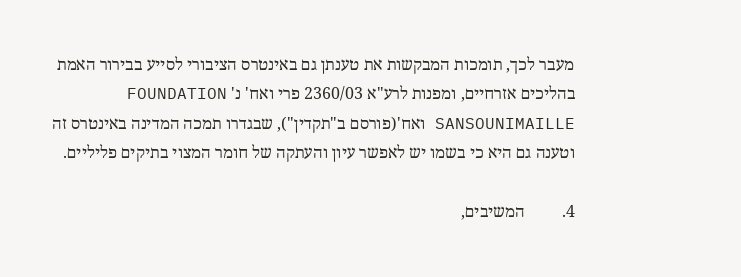מעבר לכך, תומכות המבקשות את טענתן גם באינטרס הציבורי לסייע בבירור האמת בהליכים אזרחיים, ומפנות לרע"א 2360/03 פרי ואח' נ' FOUNDATION SANSOUNIMAILLE ואח'(פורסם ב"תקדין"), שבגדרו תמכה המדינה באינטרס זה וטענה גם היא כי בשמו יש לאפשר עיון והעתקה של חומר המצוי בתיקים פליליים.

4.         המשיבים,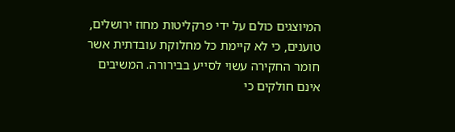המיוצגים כולם על ידי פרקליטות מחוז ירושלים, טוענים, כי לא קיימת כל מחלוקת עובדתית אשר חומר החקירה עשוי לסייע בבירורה. המשיבים אינם חולקים כי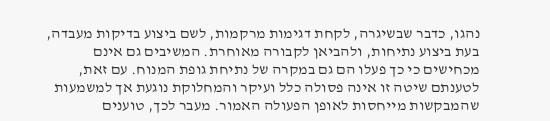נהגו, כדבר שבשיגרה, לקחת דגימות מרקמות, לשם ביצוע בדיקות מעבדה, בעת ביצוע נתיחות, ולהביאן לקבורה מאוחרת. המשיבים גם אינם מכחישים כי כך פעלו הם גם במקרה של נתיחת גופת המנוח. עם זאת, לטענתם שיטה זו אינה פסולה כלל ועיקר והמחלוקת נוגעת אך למשמעות שהמבקשות מייחסות לאופן הפעולה האמור. מעבר לכך, טוענים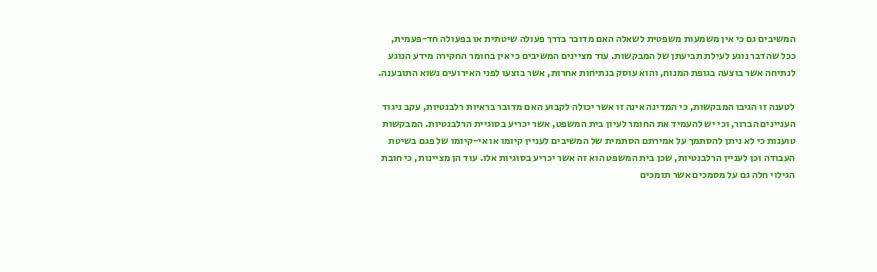המשיבים גם כי אין משמעות משפטית לשאלה האם מדובר בדרך פעולה שיטתית או בפעולה חד-פעמית, ככל שהדבר נוגע לעילת תביעתן של המבקשות. עוד מציינים המשיבים כי אין בחומר החקירה מידע הנוגע לנתיחה אשר בוצעה בגופת המנוח, והוא עוסק בנתיחות אחרות, אשר בוצעו לפני האירועים נשוא התובענה.

לטענה זו הגיבו המבקשות, כי המדינה אינה זו אשר יכולה לקבוע האם מדובר בראיות רלבנטיות, עקב ניגוד העניינים הברור, וכי יש להעמיד את החומר לעיון בית המשפט, אשר יכריע בסוגיית הרלבנטיות. המבקשות טוענות כי לא ניתן להסתמך על אמירתם הסתמית של המשיבים לעניין קיומו או אי-קיומו של פגם בשיטת העבודה וכן לעניין הרלבנטיות, שכן בית המשפט הוא זה אשר יכריע בסוגיות אלו. עוד הן מציינות, כי חובת הגילוי חלה גם על מסמכים אשר תומכים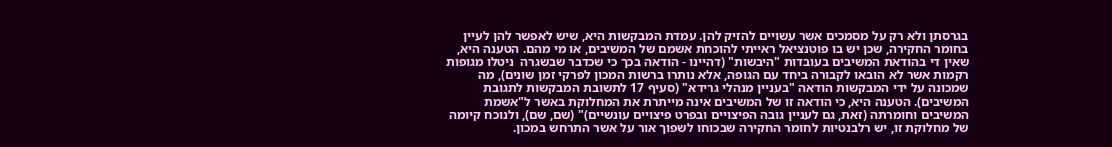בגרסתן ולא רק על מסמכים אשר עשויים להזיק להן. עמדת המבקשות היא, שיש לאפשר להן לעיין בחומר החקירה, שכן יש בו פוטנציאל ראייתי להוכחת אשמם של המשיבים, או מי מהם. הטענה היא, שאין די בהודאת המשיבים בעובדות "היבשות" (דהיינו - הודאה בכך כי שכדבר שבשגרה  ניטלו מגופות רקמות אשר לא הובאו לקבורה ביחד עם הגופה, אלא נותרו ברשות המכון לפרקי זמן שונים), מה שמכונה על ידי המבקשות הודאה "בעניין מנהלי גרידא" (סעיף 17 לתשובת המבקשות לתגובת המשיבים). הטענה היא, כי הודאה זו של המשיבים אינה מייתרת את המחלוקת באשר ל"אשמת המשיבים וחומרתה (זאת, גם לעניין גובה הפיצויים ובפרט פיצויים עונשיים)" (שם, שם), ולנוכח קיומה של מחלוקת זו, יש רלבנטיות לחומר החקירה שבכוחו לשפוך אור על אשר התרחש במכון.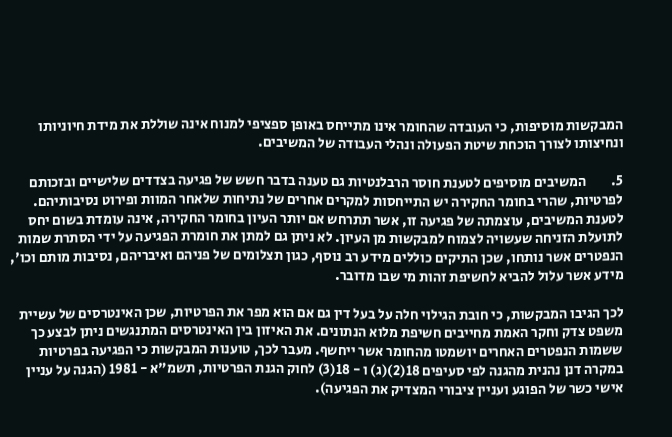המבקשות מוסיפות, כי העובדה שהחומר אינו מתייחס באופן ספציפי למנוח אינה שוללת את מידת חיוניותו ונחיצותו לצורך הוכחת שיטת הפעולה ונהלי העבודה של המשיבים.

5.         המשיבים מוסיפים לטענת חוסר הרבלנטיות גם טענה בדבר חשש של פגיעה בצדדים שלישיים ובזכותם לפרטיות, שהרי בחומר החקירה יש התייחסות למקרים אחרים של נתיחות שלאחר המוות ופירוט נסיבותיהם. לטענת המשיבים, עוצמתה של פגיעה זו, אשר תתרחש אם יותר העיון בחומר החקירה, אינה עומדת בשום יחס לתועלת הזניחה שעשויה לצמוח למבקשות מן העיון. לא ניתן גם למתן את חומרת הפגיעה על ידי הסתרת שמות הנפטרים אשר נותחו, שכן התיקים כוללים מידע רב נוסף, כגון תצלומים של פניהם ואיבריהם, נסיבות מותם וכו', מידע אשר עלול להביא לחשיפת זהות מי שבו מדובר.

לכך הגיבו המבקשות, כי חובת הגילוי חלה על בעל דין גם אם הוא מפר את הפרטיות, שכן האינטרסים של עשיית משפט צדק וחקר האמת מחייבים חשיפת מלוא הנתונים. את האיזון בין האינטרסים המתנגשים ניתן לבצע כך ששמות הנפטרים האחרים יושמטו מהחומר אשר ייחשף. מעבר לכך, טוענות המבקשות כי הפגיעה בפרטיות במקרה דנן נהנית מהגנה לפי סעיפים 18(2)(ג) ו - 18(3) לחוק הגנת הפרטיות, תשמ"א - 1981 (הגנה על עניין אישי כשר של הפוגע ועניין ציבורי המצדיק את הפגיעה).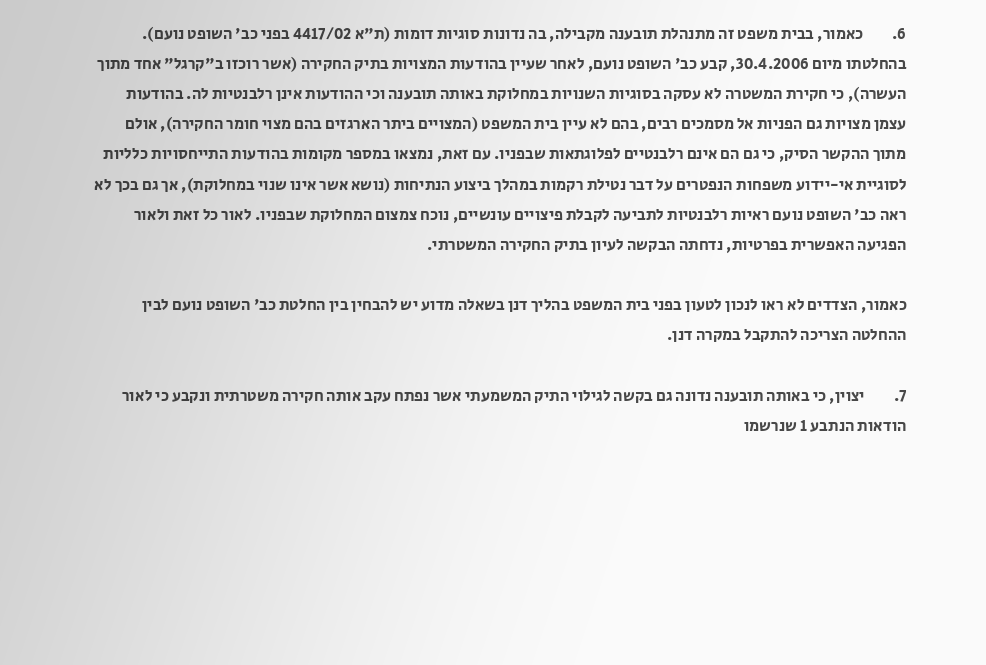6.         כאמור, בבית משפט זה מתנהלת תובענה מקבילה, בה נדונות סוגיות דומות (ת"א 4417/02 בפני כב' השופט נועם). בהחלטתו מיום 30.4.2006, קבע כב' השופט נועם, לאחר שעיין בהודעות המצויות בתיק החקירה (אשר רוכזו ב"קרגל" אחד מתוך העשרה), כי חקירת המשטרה לא עסקה בסוגיות השנויות במחלוקת באותה תובענה וכי ההודעות אינן רלבנטיות לה. בהודעות עצמן מצויות גם הפניות אל מסמכים רבים, בהם לא עיין בית המשפט (המצויים ביתר הארגזים בהם מצוי חומר החקירה), אולם מתוך ההקשר הסיק, כי גם הם אינם רלבנטיים לפלוגתאות שבפניו. עם זאת, נמצאו במספר מקומות בהודעות התייחסויות כלליות לסוגיית אי-יידוע משפחות הנפטרים על דבר נטילת רקמות במהלך ביצוע הנתיחות (נושא אשר אינו שנוי במחלוקת), אך גם בכך לא ראה כב' השופט נועם ראיות רלבנטיות לתביעה לקבלת פיצויים עונשיים, נוכח צמצום המחלוקת שבפניו. לאור כל זאת ולאור הפגיעה האפשרית בפרטיות, נדחתה הבקשה לעיון בתיק החקירה המשטרתי.

כאמור, הצדדים לא ראו לנכון לטעון בפני בית המשפט בהליך דנן בשאלה מדוע יש להבחין בין החלטת כב' השופט נועם לבין ההחלטה הצריכה להתקבל במקרה דנן.

7.         יצוין, כי באותה תובענה נדונה גם בקשה לגילוי התיק המשמעתי אשר נפתח עקב אותה חקירה משטרתית ונקבע כי לאור הודאות הנתבע 1 שנרשמו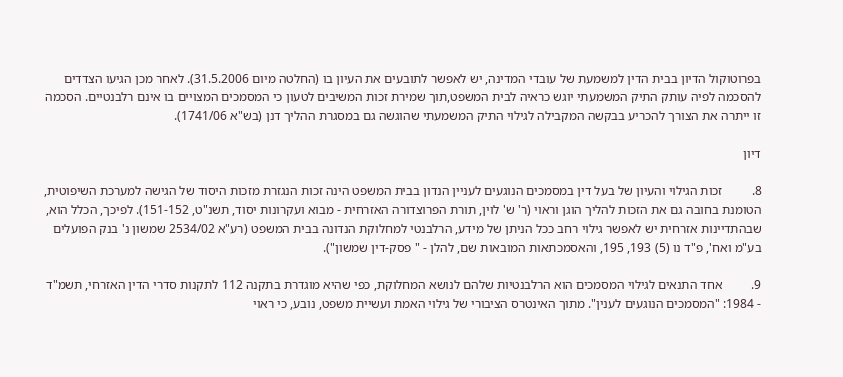בפרוטוקול הדיון בבית הדין למשמעת של עובדי המדינה, יש לאפשר לתובעים את העיון בו (החלטה מיום 31.5.2006). לאחר מכן הגיעו הצדדים להסכמה לפיה עותק התיק המשמעתי יוגש כראיה לבית המשפט,תוך שמירת זכות המשיבים לטעון כי המסמכים המצויים בו אינם רלבנטיים. הסכמה זו ייתרה את הצורך להכריע בבקשה המקבילה לגילוי התיק המשמעתי שהוגשה גם במסגרת ההליך דנן (בש"א 1741/06).

דיון

8.         זכות הגילוי והעיון של בעל דין במסמכים הנוגעים לעניין הנדון בבית המשפט הינה זכות הנגזרת מזכות היסוד של הגישה למערכת השיפוטית, הטומנת בחובה גם את הזכות להליך הוגן וראוי (ר' ש' לוין, תורת הפרוצדורה האזרחית - מבוא ועקרונות יסוד, תשנ"ט, 151-152). לפיכך, הכלל הוא, שבהתדיינות אזרחית יש לאפשר גילוי רחב ככל הניתן של מידע, הרלבנטי למחלוקת הנדונה בבית המשפט (רע"א 2534/02 שמשון נ' בנק הפועלים בע"מ ואח', פ"ד נו (5) 193, 195, והאסמכתאות המובאות שם, להלן - " פסק-דין שמשון").

9.         אחד התנאים לגילוי המסמכים הוא הרלבנטיות שלהם לנושא המחלוקת, כפי שהיא מוגדרת בתקנה 112 לתקנות סדרי הדין האזרחי, תשמ"ד - 1984: "המסמכים הנוגעים לענין". מתוך האינטרס הציבורי של גילוי האמת ועשיית משפט, נובע, כי ראוי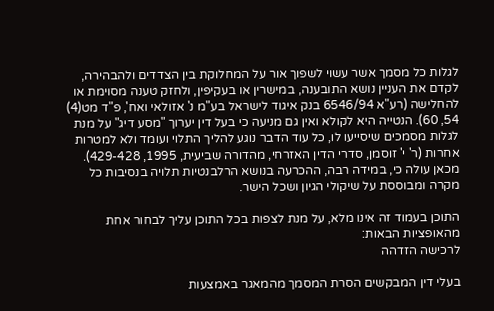לגלות כל מסמך אשר עשוי לשפוך אור על המחלוקת בין הצדדים ולהבהירה, לקדם את העניין נושא התובענה, במישרין או בעקיפין, ולחזק טענה מסוימת או להחלישה (רע"א 6546/94 בנק איגוד לישראל בע"מ נ' אזולאי ואח', פ"ד מט(4) 54, 60). הנטייה היא לקולא ואין גם מניעה כי בעל דין יערוך "מסע דיג" על מנת לגלות מסמכים שיסייעו לו, כל עוד הדבר נוגע להליך התלוי ועומד ולא למטרות אחרות (ר' י' זוסמן, סדרי הדין האזרחי, מהדורה שביעית, 1995, 429-428). מכאן עולה כי, במידה רבה, ההכרעה בנושא הרלבנטיות תלויה בנסיבות כל מקרה ומבוססת על שיקולי הגיון ושכל הישר.

התוכן בעמוד זה אינו מלא, על מנת לצפות בכל התוכן עליך לבחור אחת מהאופציות הבאות:
לרכישה הזדהה

בעלי דין המבקשים הסרת המסמך מהמאגר באמצעות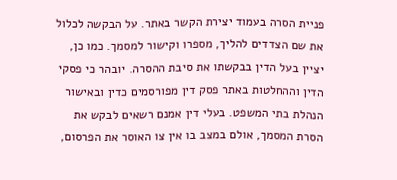פניית הסרה בעמוד יצירת הקשר באתר. על הבקשה לכלול את שם הצדדים להליך, מספרו וקישור למסמך. כמו כן, יציין בעל הדין בבקשתו את סיבת ההסרה. יובהר כי פסקי הדין וההחלטות באתר פסק דין מפורסמים כדין ובאישור הנהלת בתי המשפט. בעלי דין אמנם רשאים לבקש את הסרת המסמך, אולם במצב בו אין צו האוסר את הפרסום,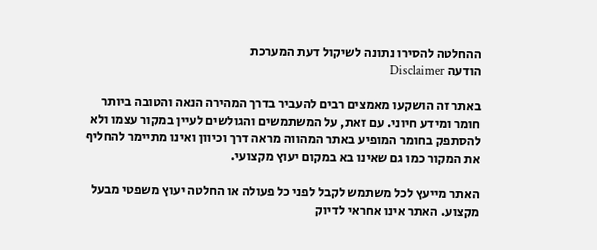ההחלטה להסירו נתונה לשיקול דעת המערכת
הודעה Disclaimer

באתר זה הושקעו מאמצים רבים להעביר בדרך המהירה הנאה והטובה ביותר חומר ומידע חיוני. עם זאת, על המשתמשים והגולשים לעיין במקור עצמו ולא להסתפק בחומר המופיע באתר המהווה מראה דרך וכיוון ואינו מתיימר להחליף את המקור כמו גם שאינו בא במקום יעוץ מקצועי.

האתר מייעץ לכל משתמש לקבל לפני כל פעולה או החלטה יעוץ משפטי מבעל מקצוע. האתר אינו אחראי לדיוק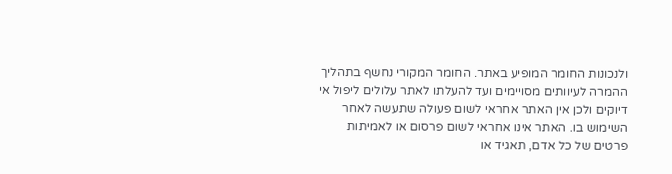ולנכונות החומר המופיע באתר. החומר המקורי נחשף בתהליך ההמרה לעיוותים מסויימים ועד להעלתו לאתר עלולים ליפול אי דיוקים ולכן אין האתר אחראי לשום פעולה שתעשה לאחר השימוש בו. האתר אינו אחראי לשום פרסום או לאמיתות פרטים של כל אדם, תאגיד או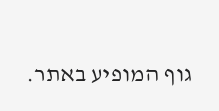גוף המופיע באתר.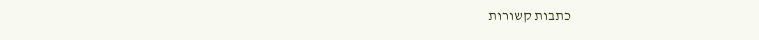כתבות קשורות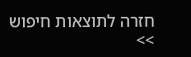חזרה לתוצאות חיפוש >>